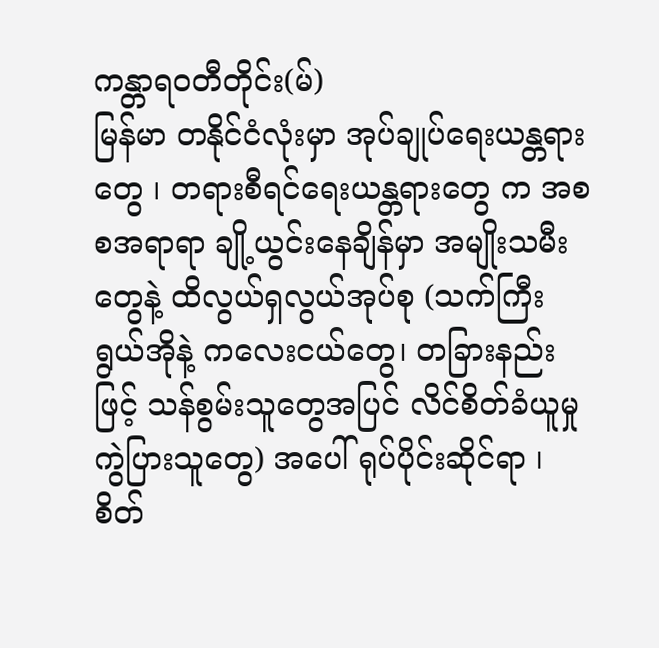ကန္တာရဝတီတိုင်း(မ်)
မြန်မာ တနိုင်ငံလုံးမှာ အုပ်ချုပ်ရေးယန္တရားတွေ ၊ တရားစီရင်ရေးယန္တရားတွေ က အစစအရာရာ ချို့ယွင်းနေချိန်မှာ အမျိုးသမီးတွေနဲ့ ထိလွယ်ရှလွယ်အုပ်စု (သက်ကြီးရွယ်အိုနဲ့ ကလေးငယ်တွေ၊ တခြားနည်းဖြင့် သန်စွမ်းသူတွေအပြင် လိင်စိတ်ခံယူမှုကွဲပြားသူတွေ) အပေါ် ရုပ်ပိုင်းဆိုင်ရာ ၊ စိတ်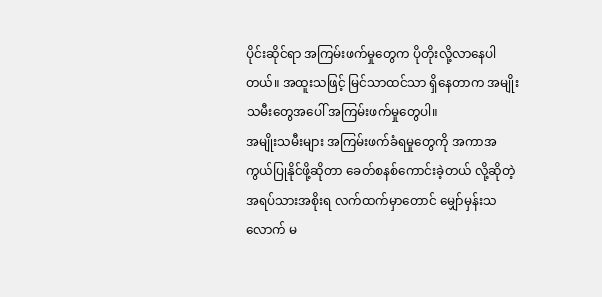ပိုင်းဆိုင်ရာ အကြမ်းဖက်မှုတွေက ပိုတိုးလို့လာနေပါတယ်။ အထူးသဖြင့် မြင်သာထင်သာ ရှိနေတာက အမျိုးသမီးတွေအပေါ် အကြမ်းဖက်မှုတွေပါ။
အမျိုးသမီးများ အကြမ်းဖက်ခံရမှုတွေကို အကာအကွယ်ပြုနိုင်ဖို့ဆိုတာ ခေတ်စနစ်ကောင်းခဲ့တယ် လို့ဆိုတဲ့ အရပ်သားအစိုးရ လက်ထက်မှာတောင် မျှော်မှန်းသလောက် မ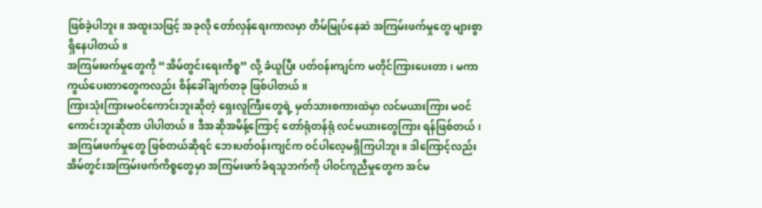ဖြစ်ခဲ့ပါဘူး။ အထူးသဖြင့် အခုလို တော်လှန်ရေးကာလမှာ တိမ်မြုပ်နေဆဲ အကြမ်းဖက်မှုတွေ များစွာရှိနေပါတယ်။
အကြမ်းဖက်မှုတွေကို “အိမ်တွင်းရေးကိစ္စ” လို့ ခံယူပြီး ပတ်ဝန်းကျင်က မတိုင်ကြားပေးတာ၊ မကာကွယ်ပေးတာတွေကလည်း စိန်ခေါ်ချက်တခု ဖြစ်ပါတယ်။
ကြားသုံးကြားမဝင်ကောင်းဘူးဆိုတဲ့ ရှေးလူကြီးတွေရဲ့ မှတ်သားစကားထဲမှာ လင်မယားကြား မဝင်ကောင်းဘူးဆိုတာ ပါပါတယ်။ ဒီအဆိုအမိန့်ကြောင့် တော်ရုံတန်ရုံ လင်မယားတွေကြား ရန်ဖြစ်တယ်၊ အကြမ်းဖက်မှုတွေ ဖြစ်တယ်ဆိုရင် ဘေးပတ်ဝန်းကျင်က ဝင်ပါလေ့မရှိကြပါဘူး။ ဒါကြောင့်လည်း အိမ်တွင်းအကြမ်းဖက်ကိစ္စတွေမှာ အကြမ်းဖက်ခံရသူဘက်ကို ပါဝင်ကူညီမှုတွေက အင်မ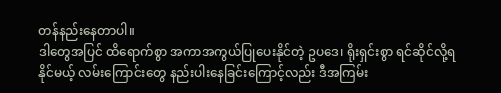တန်နည်းနေတာပါ။
ဒါတွေအပြင် ထိရောက်စွာ အကာအကွယ်ပြုပေးနိုင်တဲ့ ဥပဒေ၊ ရိုးရှင်းစွာ ရင်ဆိုင်လို့ရနိုင်မယ့် လမ်းကြောင်းတွေ နည်းပါးနေခြင်းကြောင့်လည်း ဒီအကြမ်း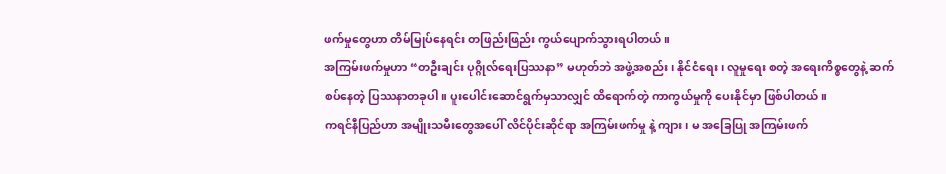ဖက်မှုတွေဟာ တိမ်မြုပ်နေရင်း တဖြည်းဖြည်း ကွယ်ပျောက်သွားရပါတယ်။
အကြမ်းဖက်မှုဟာ “တဦးချင်း ပုဂ္ဂိုလ်ရေးပြဿနာ” မဟုတ်ဘဲ အဖွဲ့အစည်း၊ နိုင်ငံရေး၊ လူမှုရေး စတဲ့ အရေးကိစ္စတွေနဲ့ ဆက်စပ်နေတဲ့ ပြဿနာတခုပါ။ ပူးပေါင်းဆောင်ရွက်မှသာလျှင် ထိရောက်တဲ့ ကာကွယ်မှုကို ပေးနိုင်မှာ ဖြစ်ပါတယ်။
ကရင်နီပြည်ဟာ အမျိုးသမီးတွေအပေါ် လိင်ပိုင်းဆိုင်ရာ အကြမ်းဖက်မှု နဲ့ ကျား၊ မ အခြေပြု အကြမ်းဖက်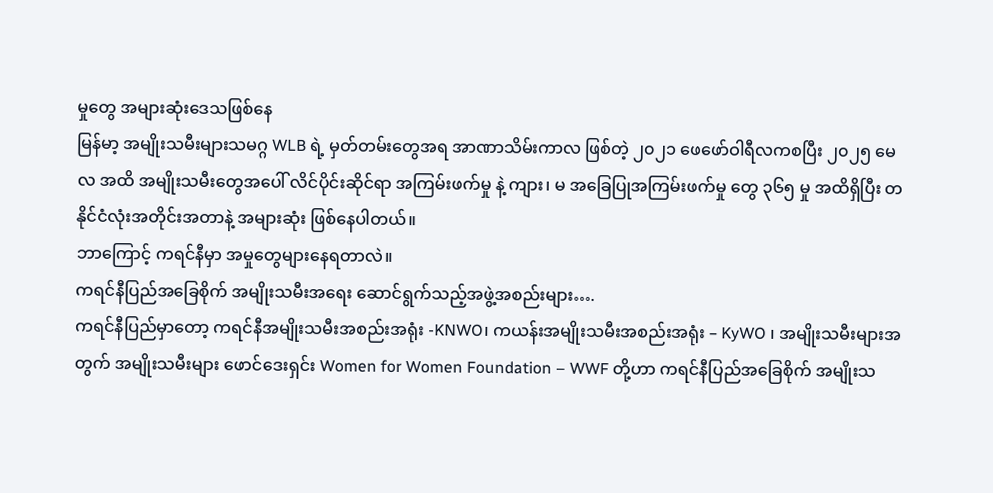မှုတွေ အများဆုံးဒေသဖြစ်နေ
မြန်မာ့ အမျိုးသမီးများသမဂ္ဂ WLB ရဲ့ မှတ်တမ်းတွေအရ အာဏာသိမ်းကာလ ဖြစ်တဲ့ ၂၀၂၁ ဖေဖော်ဝါရီလကစပြီး ၂၀၂၅ မေလ အထိ အမျိုးသမီးတွေအပေါ် လိင်ပိုင်းဆိုင်ရာ အကြမ်းဖက်မှု နဲ့ ကျား၊ မ အခြေပြုအကြမ်းဖက်မှု တွေ ၃၆၅ မှု အထိရှိပြီး တနိုင်ငံလုံးအတိုင်းအတာနဲ့ အများဆုံး ဖြစ်နေပါတယ်။
ဘာကြောင့် ကရင်နီမှာ အမှုတွေများနေရတာလဲ။
ကရင်နီပြည်အခြေစိုက် အမျိုးသမီးအရေး ဆောင်ရွက်သည့်အဖွဲ့အစည်းများ….
ကရင်နီပြည်မှာတော့ ကရင်နီအမျိုးသမီးအစည်းအရုံး -KNWO၊ ကယန်းအမျိုးသမီးအစည်းအရုံး – KyWO ၊ အမျိုးသမီးများအတွက် အမျိုးသမီးများ ဖောင်ဒေးရှင်း Women for Women Foundation – WWF တို့ဟာ ကရင်နီပြည်အခြေစိုက် အမျိုးသ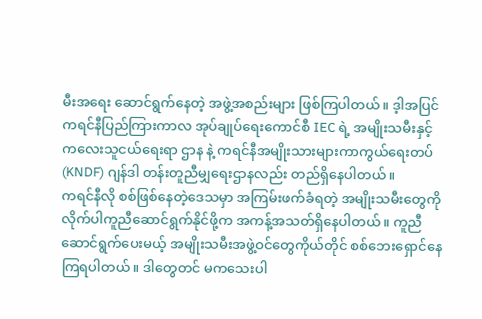မီးအရေး ဆောင်ရွက်နေတဲ့ အဖွဲ့အစည်းများ ဖြစ်ကြပါတယ်။ ဒ့ါအပြင် ကရင်နီပြည်ကြားကာလ အုပ်ချုပ်ရေးကောင်စီ IEC ရဲ့ အမျိုးသမီးနှင့် ကလေးသူငယ်ရေးရာ ဌာန နဲ့ ကရင်နီအမျိုးသားများကာကွယ်ရေးတပ် (KNDF) ဂျန်ဒါ တန်းတူညီမျှရေးဌာနလည်း တည်ရှိနေပါတယ်။
ကရင်နီလို စစ်ဖြစ်နေတဲ့ဒေသမှာ အကြမ်းဖက်ခံရတဲ့ အမျိုးသမီးတွေကို လိုက်ပါကူညီဆောင်ရွက်နိုင်ဖို့က အကန့်အသတ်ရှိနေပါတယ်။ ကူညီဆောင်ရွက်ပေးမယ့် အမျိုးသမီးအဖွဲ့ဝင်တွေကိုယ်တိုင် စစ်ဘေးရှောင်နေကြရပါတယ်။ ဒါတွေတင် မကသေးပါ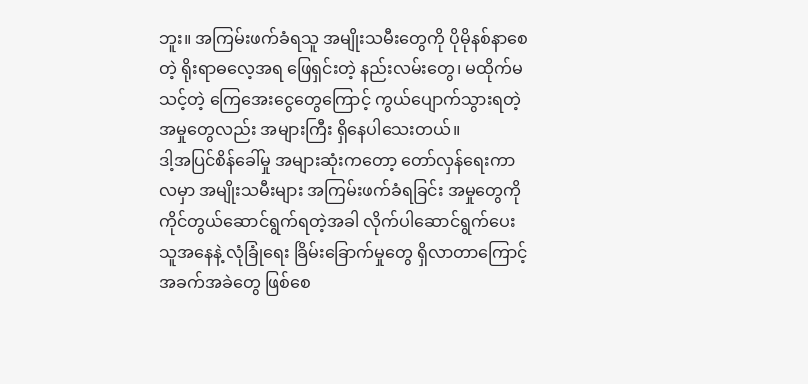ဘူး။ အကြမ်းဖက်ခံရသူ အမျိုးသမီးတွေကို ပိုမိုနစ်နာစေတဲ့ ရိုးရာဓလေ့အရ ဖြေရှင်းတဲ့ နည်းလမ်းတွေ၊ မထိုက်မသင့်တဲ့ ကြေအေးငွေတွေကြောင့် ကွယ်ပျောက်သွားရတဲ့ အမှုတွေလည်း အများကြီး ရှိနေပါသေးတယ်။
ဒါ့အပြင်စိန်ခေါ်မှု အများဆုံးကတော့ တော်လှန်ရေးကာလမှာ အမျိုးသမီးများ အကြမ်းဖက်ခံရခြင်း အမှုတွေကို ကိုင်တွယ်ဆောင်ရွက်ရတဲ့အခါ လိုက်ပါဆောင်ရွက်ပေးသူအနေနဲ့ လုံခြုံရေး ခြိမ်းခြောက်မှုတွေ ရှိလာတာကြောင့် အခက်အခဲတွေ ဖြစ်စေ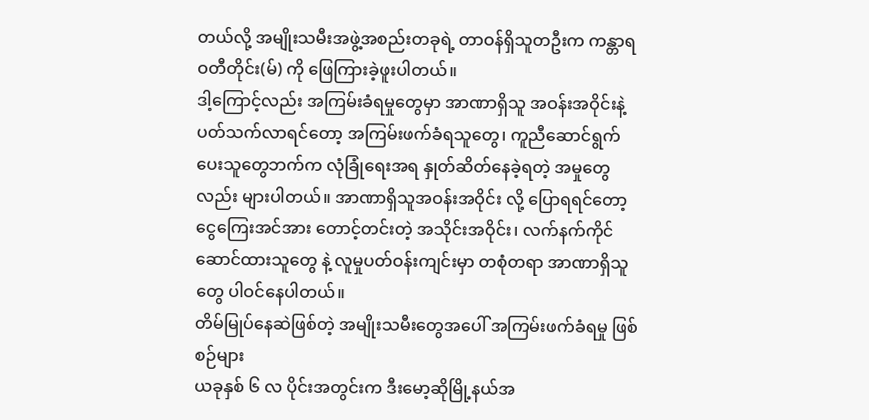တယ်လို့ အမျိုးသမီးအဖွဲ့အစည်းတခုရဲ့ တာဝန်ရှိသူတဦးက ကန္တာရဝတီတိုင်း(မ်) ကို ဖြေကြားခဲ့ဖူးပါတယ်။
ဒါ့ကြောင့်လည်း အကြမ်းခံရမှုတွေမှာ အာဏာရှိသူ အဝန်းအဝိုင်းနဲ့ ပတ်သက်လာရင်တော့ အကြမ်းဖက်ခံရသူတွေ၊ ကူညီဆောင်ရွက်ပေးသူတွေဘက်က လုံခြုံရေးအရ နှုတ်ဆိတ်နေခဲ့ရတဲ့ အမှုတွေလည်း များပါတယ်။ အာဏာရှိသူအဝန်းအဝိုင်း လို့ ပြောရရင်တော့ ငွေကြေးအင်အား တောင့်တင်းတဲ့ အသိုင်းအဝိုင်း၊ လက်နက်ကိုင်ဆောင်ထားသူတွေ နဲ့ လူမှုပတ်ဝန်းကျင်းမှာ တစုံတရာ အာဏာရှိသူတွေ ပါဝင်နေပါတယ်။
တိမ်မြုပ်နေဆဲဖြစ်တဲ့ အမျိုးသမီးတွေအပေါ် အကြမ်းဖက်ခံရမှု ဖြစ်စဉ်များ
ယခုနှစ် ၆ လ ပိုင်းအတွင်းက ဒီးမော့ဆိုမြို့နယ်အ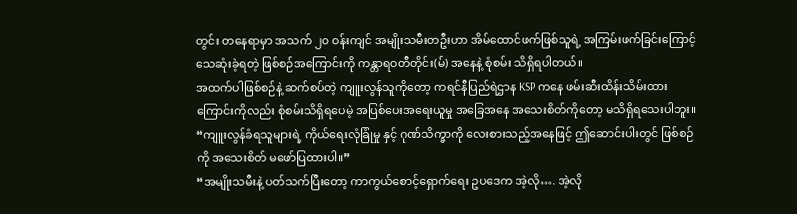တွင်း တနေရာမှာ အသက် ၂၀ ဝန်းကျင် အမျိုးသမီးတဦးဟာ အိမ်ထောင်ဖက်ဖြစ်သူရဲ့ အကြမ်းဖက်ခြင်းကြောင့် သေဆုံးခဲ့ရတဲ့ ဖြစ်စဉ်အကြောင်းကို ကန္တာရဝတီတိုင်း(မ်) အနေနဲ့ စုံစမ်း သိရှိရပါတယ်။
အထက်ပါဖြစ်စဉ်နဲ့ ဆက်စပ်တဲ့ ကျူးလွန်သူကိုတော့ ကရင်နီပြည်ရဲဌာန KSP ကနေ ဖမ်းဆီးထိန်းသိမ်းထားကြောင်းကိုလည်း စုံစမ်းသိရှိရပေမဲ့ အပြစ်ပေးအရေးယူမှု အခြေအနေ အသေးစိတ်ကိုတော့ မသိရှိရသေးပါဘူး။
“ကျူးလွန်ခံရသူများရဲ့ ကိုယ်ရေးလုံခြုံမှု နှင့် ဂုဏ်သိက္ခာကို လေးစားသည့်အနေဖြင့် ဤဆောင်းပါးတွင် ဖြစ်စဉ်ကို အသေးစိတ် မဖော်ပြထားပါ။”
“အမျိုးသမီးနဲ့ ပတ်သက်ပြီးတော့ ကာကွယ်စောင့်ရှောက်ရေး ဥပဒေက အဲ့လို…. အဲ့လို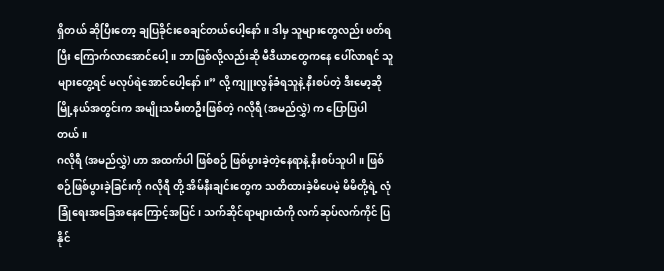ရှိတယ် ဆိုပြီးတော့ ချပြခိုင်းစေချင်တယ်ပေါ့နော်။ ဒါမှ သူများတွေလည်း ဖတ်ရပြီး ကြောက်လာအောင်ပေါ့။ ဘာဖြစ်လို့လည်းဆို မီဒီယာတွေကနေ ပေါ်လာရင် သူများတွေ့ရင် မလုပ်ရဲအောင်ပေါ့နော်။” လို့ ကျူးလွန်ခံရသူနဲ့ နီးစပ်တဲ့ ဒီးမော့ဆိုမြို့နယ်အတွင်းက အမျိုးသမီးတဦးဖြစ်တဲ့ ဂလိုရီ (အမည်လွှဲ) က ပြောပြပါတယ်။
ဂလိုရီ (အမည်လွှဲ) ဟာ အထက်ပါ ဖြစ်စဉ် ဖြစ်ပွားခဲ့တဲ့နေရာနဲ့ နီးစပ်သူပါ။ ဖြစ်စဉ်ဖြစ်ပွားခဲ့ခြင်းကို ဂလိုရီ တို့ အိမ်နီးချင်းတွေက သတိထားခဲ့မိပေမဲ့ မိမိတို့ရဲ့ လုံခြုံရေးအခြေအနေကြောင့်အပြင်၊ သက်ဆိုင်ရာများထံကို လက်ဆုပ်လက်ကိုင် ပြနိုင်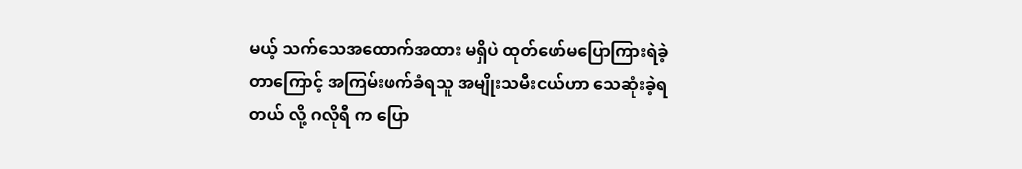မယ့် သက်သေအထောက်အထား မရှိပဲ ထုတ်ဖော်မပြောကြားရဲခဲ့တာကြောင့် အကြမ်းဖက်ခံရသူ အမျိုးသမီးငယ်ဟာ သေဆုံးခဲ့ရတယ် လို့ ဂလိုရီ က ပြော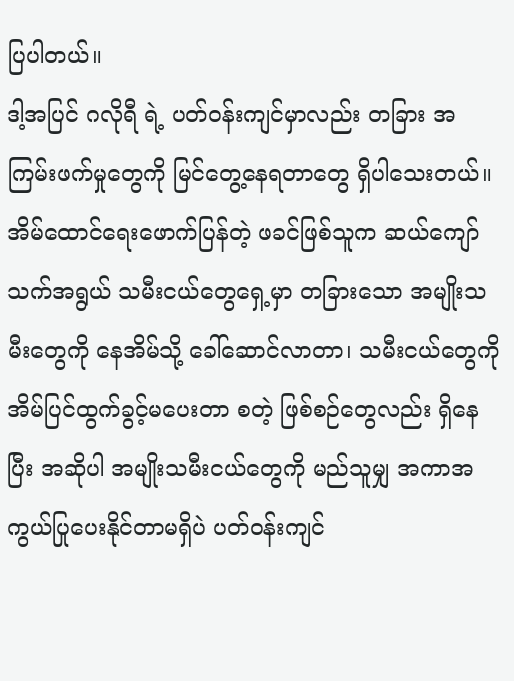ပြပါတယ်။
ဒါ့အပြင် ဂလိုရီ ရဲ့ ပတ်ဝန်းကျင်မှာလည်း တခြား အကြမ်းဖက်မှုတွေကို မြင်တွေ့နေရတာတွေ ရှိပါသေးတယ်။
အိမ်ထောင်ရေးဖောက်ပြန်တဲ့ ဖခင်ဖြစ်သူက ဆယ်ကျော်သက်အရွယ် သမီးငယ်တွေရှေ့မှာ တခြားသော အမျိုးသမီးတွေကို နေအိမ်သို့ ခေါ်ဆောင်လာတာ၊ သမီးငယ်တွေကို အိမ်ပြင်ထွက်ခွင့်မပေးတာ စတဲ့ ဖြစ်စဉ်တွေလည်း ရှိနေပြီး အဆိုပါ အမျိုးသမီးငယ်တွေကို မည်သူမျှ အကာအကွယ်ပြုပေးနိုင်တာမရှိပဲ ပတ်ဝန်းကျင်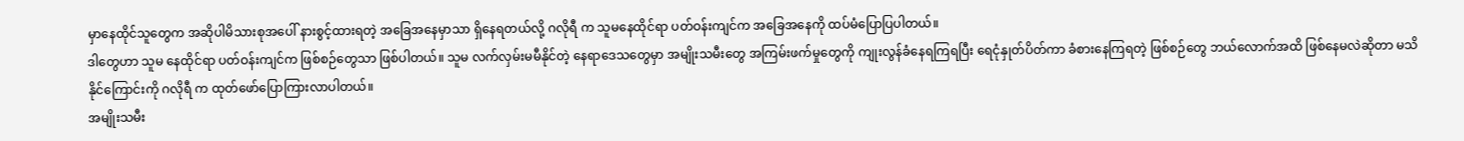မှာနေထိုင်သူတွေက အဆိုပါမိသားစုအပေါ် နားစွင့်ထားရတဲ့ အခြေအနေမှာသာ ရှိနေရတယ်လို့ ဂလိုရီ က သူမနေထိုင်ရာ ပတ်ဝန်းကျင်က အခြေအနေကို ထပ်မံပြောပြပါတယ်။
ဒါတွေဟာ သူမ နေထိုင်ရာ ပတ်ဝန်းကျင်က ဖြစ်စဉ်တွေသာ ဖြစ်ပါတယ်။ သူမ လက်လှမ်းမမီနိုင်တဲ့ နေရာဒေသတွေမှာ အမျိုးသမီးတွေ အကြမ်းဖက်မှုတွေကို ကျုးလွန်ခံနေရကြရပြီး ရေငုံနှုတ်ပိတ်ကာ ခံစားနေကြရတဲ့ ဖြစ်စဉ်တွေ ဘယ်လောက်အထိ ဖြစ်နေမလဲဆိုတာ မသိနိုင်ကြောင်းကို ဂလိုရီ က ထုတ်ဖော်ပြောကြားလာပါတယ်။
အမျိုးသမီး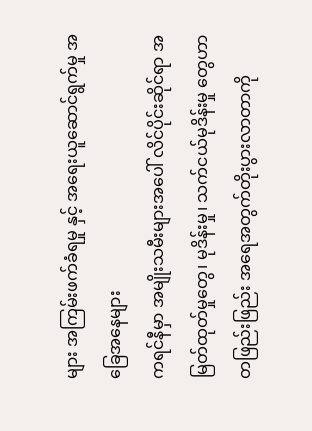များ အကြမ်းဖက်ခံရမှု နှင့် အရေးယူဆောင်ရွက်မှု အခြေအနေများ
ကရင်နီမှာ အမျိုးသမီးများအပေါ် လိင်ပိုင်းဆိုင်ရာ အမြတ်ထုတ်မှုတွေ၊ မုဒိန်းမှု၊ သက်ငယ်မုဒိန်းမှု တွေဟာ တဖြည်းဖြည်း အရေအတွက်တိုးပွားလာတာကို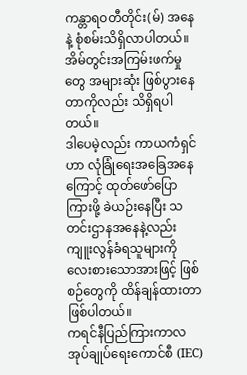ကန္တာရဝတီတိုင်း(မ်) အနေနဲ့ စုံစမ်းသိရှိလာပါတယ်။ အိမ်တွင်းအကြမ်းဖက်မှုတွေ အများဆုံး ဖြစ်ပွားနေတာကိုလည်း သိရှိရပါတယ်။
ဒါပေမဲ့လည်း ကာယကံရှင်ဟာ လုံခြုံရေးအခြေအနေကြောင့် ထုတ်ဖော်ပြောကြားဖို့ ခဲယဉ်းနေပြီး သတင်းဌာနအနေနဲ့လည်း ကျူးလွန်ခံရသူများကို လေးစားသောအားဖြင့် ဖြစ်စဉ်တွေကို ထိန်ချန်ထားတာ ဖြစ်ပါတယ်။
ကရင်နီပြည်ကြားကာလအုပ်ချုပ်ရေးကောင်စီ (IEC)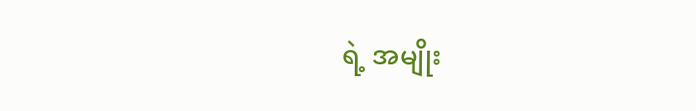ရဲ့ အမျိုး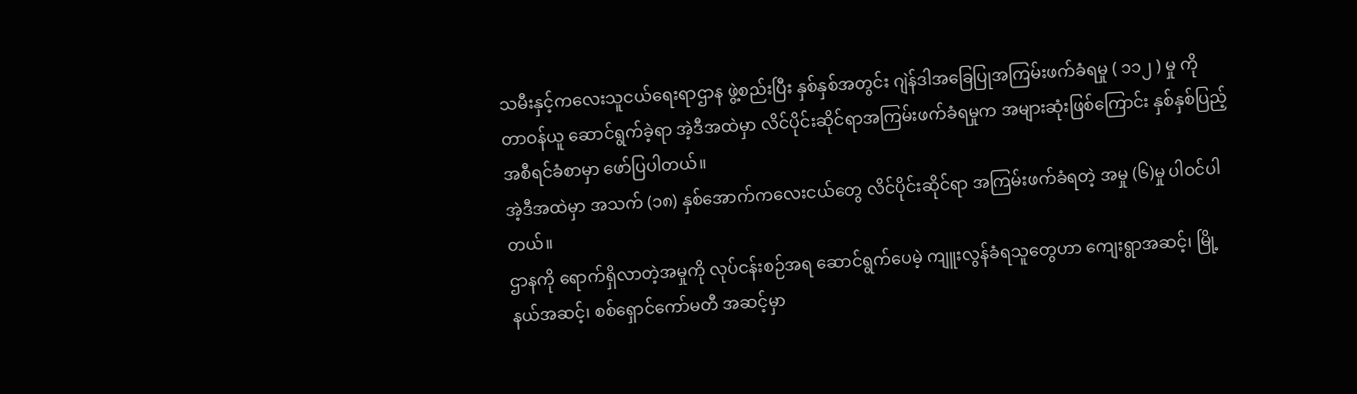သမီးနှင့်ကလေးသူငယ်ရေးရာဌာန ဖွဲ့စည်းပြီး နှစ်နှစ်အတွင်း ဂျဲန်ဒါအခြေပြုအကြမ်းဖက်ခံရမှု ( ၁၁၂ ) မှု ကို တာဝန်ယူ ဆောင်ရွက်ခဲ့ရာ အဲ့ဒီအထဲမှာ လိင်ပိုင်းဆိုင်ရာအကြမ်းဖက်ခံရမှုက အများဆုံးဖြစ်ကြောင်း နှစ်နှစ်ပြည့် အစီရင်ခံစာမှာ ဖော်ပြပါတယ်။
အဲ့ဒီအထဲမှာ အသက် (၁၈) နှစ်အောက်ကလေးငယ်တွေ လိင်ပိုင်းဆိုင်ရာ အကြမ်းဖက်ခံရတဲ့ အမှု (၆)မှု ပါဝင်ပါတယ်။
ဌာနကို ရောက်ရှိလာတဲ့အမှုကို လုပ်ငန်းစဉ်အရ ဆောင်ရွက်ပေမဲ့ ကျူးလွန်ခံရသူတွေဟာ ကျေးရွာအဆင့်၊ မြို့နယ်အဆင့်၊ စစ်ရှောင်ကော်မတီ အဆင့်မှာ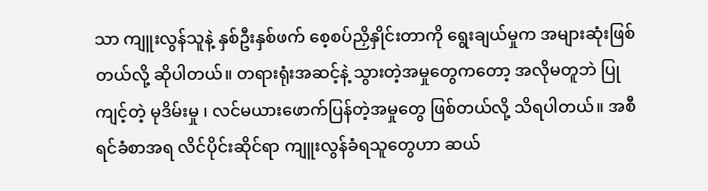သာ ကျူးလွန်သူနဲ့ နှစ်ဦးနှစ်ဖက် စေ့စပ်ညှိနှိုင်းတာကို ရွေးချယ်မှုက အများဆုံးဖြစ်တယ်လို့ ဆိုပါတယ်။ တရားရုံးအဆင့်နဲ့ သွားတဲ့အမှုတွေကတော့ အလိုမတူဘဲ ပြုကျင့်တဲ့ မုဒိမ်းမှု ၊ လင်မယားဖောက်ပြန်တဲ့အမှုတွေ ဖြစ်တယ်လို့ သိရပါတယ်။ အစီရင်ခံစာအရ လိင်ပိုင်းဆိုင်ရာ ကျူးလွန်ခံရသူတွေဟာ ဆယ်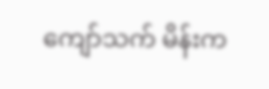ကျော်သက် မိန်းက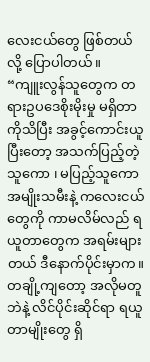လေးငယ်တွေ ဖြစ်တယ်လို့ ပြောပါတယ်။
“ကျူးလွန်သူတွေက တရားဥပဒေစိုးမိုးမှု မရှိတာကိုသိပြီး အခွင့်ကောင်းယူပြီးတော့ အသက်ပြည့်တဲ့သူကော ၊ မပြည့်သူကော အမျိုးသမီးနဲ့ ကလေးငယ်တွေကို ကာမလိမ်လည် ရယူတာတွေက အရမ်းများတယ် ဒီနောက်ပိုင်းမှာက။ တချို့ကျတော့ အလိုမတူဘဲနဲ့ လိင်ပိုင်းဆိုင်ရာ ရယူတာမျိုးတွေ ရှိ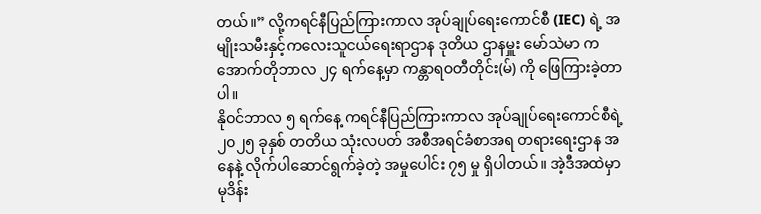တယ်။” လို့ကရင်နီပြည်ကြားကာလ အုပ်ချုပ်ရေးကောင်စီ (IEC) ရဲ့ အမျိုးသမီးနှင့်ကလေးသူငယ်ရေးရာဌာန ဒုတိယ ဌာနမှူး မော်သဲမာ က အောက်တိုဘာလ ၂၄ ရက်နေ့မှာ ကန္တာရဝတီတိုင်း(မ်) ကို ဖြေကြားခဲ့တာပါ။
နိုဝင်ဘာလ ၅ ရက်နေ့ ကရင်နီပြည်ကြားကာလ အုပ်ချုပ်ရေးကောင်စီရဲ့ ၂၀၂၅ ခုနှစ် တတိယ သုံးလပတ် အစီအရင်ခံစာအရ တရားရေးဌာန အနေနဲ့ လိုက်ပါဆောင်ရွက်ခဲ့တဲ့ အမှုပေါင်း ၇၅ မှု ရှိပါတယ်။ အဲ့ဒီအထဲမှာ မုဒိန်း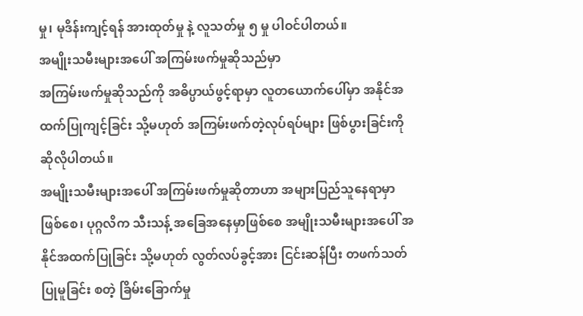မှု၊ မုဒိန်းကျင့်ရန် အားထုတ်မှု နဲ့ လူသတ်မှု ၅ မှု ပါဝင်ပါတယ်။
အမျိုးသမီးများအပေါ် အကြမ်းဖက်မှုဆိုသည်မှာ
အကြမ်းဖက်မှုဆိုသည်ကို အဓိပ္ပာယ်ဖွင့်ရာမှာ လူတယောက်ပေါ်မှာ အနိုင်အထက်ပြုကျင့်ခြင်း သို့မဟုတ် အကြမ်းဖက်တဲ့လုပ်ရပ်များ ဖြစ်ပွားခြင်းကို ဆိုလိုပါတယ်။
အမျိုးသမီးများအပေါ် အကြမ်းဖက်မှုဆိုတာဟာ အများပြည်သူနေရာမှာ ဖြစ်စေ၊ ပုဂ္ဂလိက သီးသန့် အခြေအနေမှာဖြစ်စေ အမျိုးသမီးများအပေါ် အနိုင်အထက်ပြုခြင်း သို့မဟုတ် လွတ်လပ်ခွင့်အား ငြင်းဆန်ပြီး တဖက်သတ်ပြုမူခြင်း စတဲ့ ခြိမ်းခြောက်မှု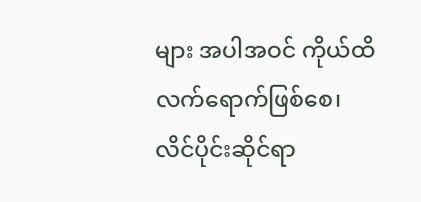များ အပါအဝင် ကိုယ်ထိလက်ရောက်ဖြစ်စေ၊ လိင်ပိုင်းဆိုင်ရာ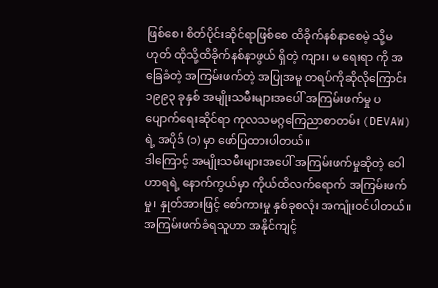ဖြစ်စေ၊ စိတ်ပိုင်းဆိုင်ရာဖြစ်စေ ထိခိုက်နစ်နာစေမဲ့ သို့မဟုတ် ထိုသို့ထိခိုက်နစ်နာဖွယ် ရှိတဲ့ ကျား၊ မ ရေးရာ ကို အခြေခံတဲ့ အကြမ်းဖက်တဲ့ အပြုအမူ တရပ်ကိုဆိုလိုကြောင်း ၁၉၉၃ ခုနှစ် အမျိုးသမီးများအပေါ် အကြမ်းဖက်မှု ပပျောက်ရေးဆိုင်ရာ ကုလသမဂ္ဂကြေညာစာတမ်း (DEVAW) ရဲ့ အပိုဒ် (၁) မှာ ဖော်ပြထားပါတယ်။
ဒါကြောင့် အမျိုးသမီးများအပေါ် အကြမ်းဖက်မှုဆိုတဲ့ ဝေါဟာရရဲ့ နောက်ကွယ်မှာ ကိုယ်ထိလက်ရောက် အကြမ်းဖက်မှု၊ နှုတ်အားဖြင့် စော်ကားမှု နှစ်ခုစလုံး အကျုံးဝင်ပါတယ်။ အကြမ်းဖက်ခံရသူဟာ အနိုင်ကျင့်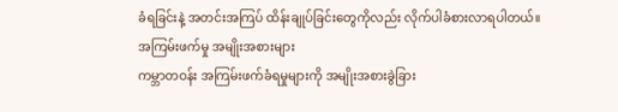ခံရခြင်းနဲ့ အတင်းအကြပ် ထိန်းချုပ်ခြင်းတွေကိုလည်း လိုက်ပါခံစားလာရပါတယ်။
အကြမ်းဖက်မှု အမျိုးအစားများ
ကမ္ဘာတဝန်း အကြမ်းဖက်ခံရမှုများကို အမျိုးအစားခွဲခြား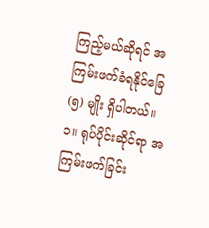ကြည့်မယ်ဆိုရင် အကြမ်းဖက်ခံရနိုင်ခြေ
(၅) မျိုး ရှိပါတယ်။
၁။ ရုပ်ပိုင်းဆိုင်ရာ အကြမ်းဖက်ခြင်း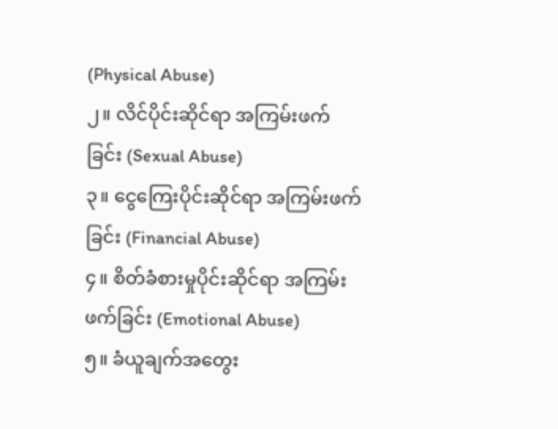(Physical Abuse)
၂။ လိင်ပိုင်းဆိုင်ရာ အကြမ်းဖက်ခြင်း (Sexual Abuse)
၃။ ငွေကြေးပိုင်းဆိုင်ရာ အကြမ်းဖက်ခြင်း (Financial Abuse)
၄။ စိတ်ခံစားမှုပိုင်းဆိုင်ရာ အကြမ်းဖက်ခြင်း (Emotional Abuse)
၅။ ခံယူချက်အတွေး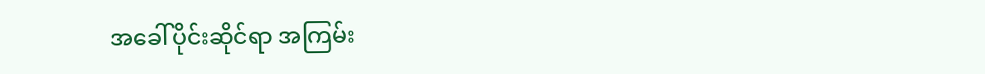အခေါ်ပိုင်းဆိုင်ရာ အကြမ်း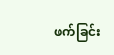ဖက်ခြင်း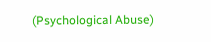(Psychological Abuse)